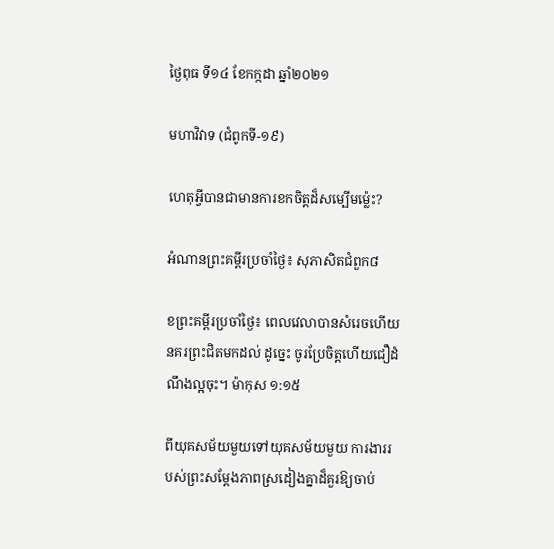ថ្ងៃពុធ ទី១៤ ខែកក្កដា ឆ្នាំ២០២១

មហាវិវាទ (ជំពូកទី-១៩)

ហេតុអ្វីបានជាមានការខកចិត្តដ៏សម្បើមម៉្លេះ?

អំណានព្រះគម្ពីរប្រចាំថ្ងៃ៖ សុភាសិតជំពួក៨

ខព្រះគម្ពីរប្រចាំថ្ងៃ៖ ពេលវេលាបានសំរេចហើយ នគរព្រះជិតមកដល់ ដូច្នេះ ចូរប្រែចិត្តហើយជឿដំណឹងល្អចុះ។ ម៉ាកុស ១:១៥

ពីយុគសម័យមួយទៅយុគសម័យមួយ ការងាររបស់ព្រះសម្តែងភាពស្រដៀងគ្នាដ៏គួរឱ្យចាប់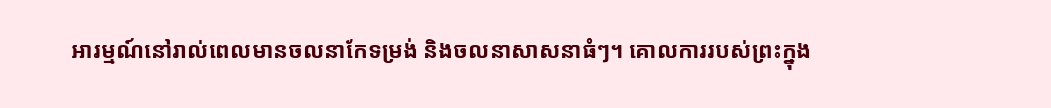អារម្មណ៍នៅរាល់ពេលមានចលនាកែទម្រង់ និងចលនាសាសនាធំៗ។ គោលការរបស់ព្រះក្នុង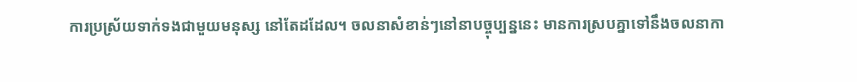ការប្រស្រ័យទាក់ទងជាមួយមនុស្ស នៅតែដដែល។ ចលនាសំខាន់ៗនៅនាបច្ចុប្បន្ននេះ មានការស្របគ្នាទៅនឹងចលនាកា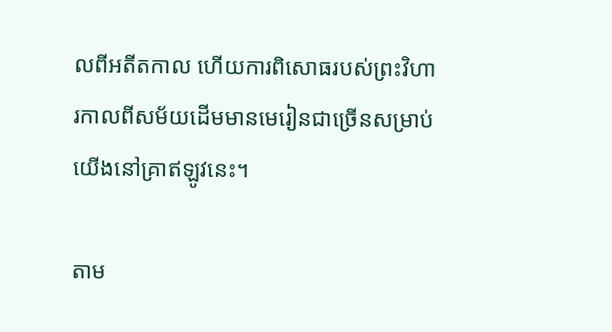លពីអតីតកាល ហើយការពិសោធរបស់ព្រះវិហារកាលពីសម័យដើមមានមេរៀនជាច្រើនសម្រាប់យើងនៅគ្រាឥឡូវនេះ។

តាម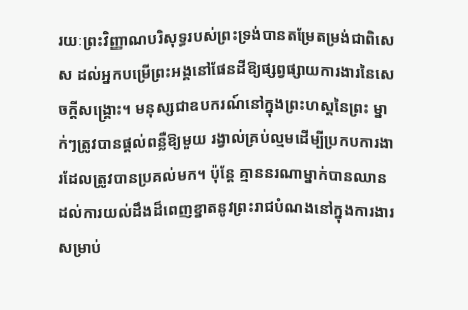រយៈព្រះវិញ្ញាណបរិសុទ្ធរបស់ព្រះទ្រង់បានតម្រែតម្រង់ជាពិសេស ដល់អ្នកបម្រើព្រះអង្គនៅផែនដីឱ្យផ្សព្វផ្សាយការងារនៃសេចក្តីសង្គ្រោះ។ មនុស្សជាឧបករណ៍នៅក្នុងព្រះហស្តនៃព្រះ ម្នាក់ៗត្រូវបានផ្តល់ពន្លឺឱ្យមួយ រង្វាល់គ្រប់ល្មមដើម្បីប្រកបការងារដែលត្រូវបានប្រគល់មក។ ប៉ុន្តែ គ្មាននរណាម្នាក់បានឈានដល់ការយល់ដឹងដ៏ពេញខ្នាតនូវព្រះរាជបំណងនៅក្នុងការងារសម្រាប់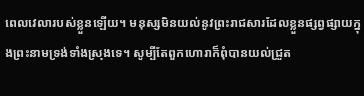ពេលវេលារបស់ខ្លួនឡើយ។ មនុស្សមិនយល់នូវព្រះរាជសារដែលខ្លួនផ្សព្វផ្សាយក្នុងព្រះនាមទ្រង់ទាំងស្រុងទេ។ សូម្បីតែពួកហោរាក៏ពុំបានយល់ជ្រួត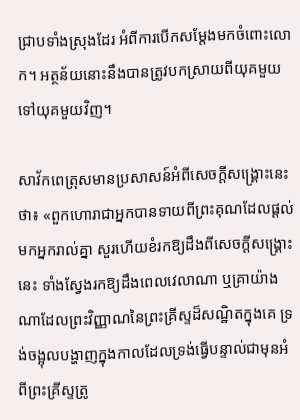ជ្រាបទាំងស្រុងដែរ អំពីការបើកសម្តែងមកចំពោះលោក។ អត្ថន័យនោះនឹងបានត្រូវបកស្រាយពីយុគមួយទៅយុគមួយវិញ។

សាវ័កពេត្រុសមានប្រសាសន៍អំពីសេចក្តីសង្គ្រោះនេះថា៖ «ពួកហោរាជាអ្នកបានទាយពីព្រះគុណដែលផ្តល់មកអ្នករាល់គ្នា សួរហើយខំរកឱ្យដឹងពីសេចក្តីសង្គ្រោះនេះ ទាំងស្វែងរកឱ្យដឹងពេលវេលាណា ឬគ្រាយ៉ាងណាដែលព្រះវិញ្ញាណនៃព្រះគ្រីស្ទដ៏សណ្ឋិតក្នុងគេ ទ្រង់ចង្អុលបង្ហាញក្នុងកាលដែលទ្រង់ធ្វើបន្ទាល់ជាមុនអំពីព្រះគ្រីស្ទត្រូ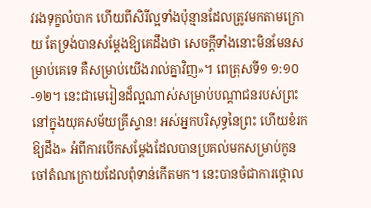វរងទុក្ខលំបាក ហើយពីសិរីល្អទាំងប៉ុន្មានដែលត្រូវមកតាមក្រោយ តែទ្រង់បានសម្តែងឱ្យគេដឹងថា សេចក្តីទាំងនោះមិនមែនសម្រាប់គេទេ គឺសម្រាប់យើងរាល់គ្នាវិញ»។ ពេត្រុសទី១ ១:១០-១២។ នេះជាមេរៀនដ៏ល្អណាស់សម្រាប់បណ្តាជនរបស់ព្រះ នៅក្នុងយុគសម័យគ្រីស្ទាន! អស់អ្នកបរិសុទ្ធនៃព្រះ ហើយខំរកឱ្យដឹង» អំពីការបើកសម្តែងដែលបានប្រគល់មកសម្រាប់កូនចៅតំណក្រោយដែលពុំទាន់កើតមក។ នេះបានចំជាការថ្កោល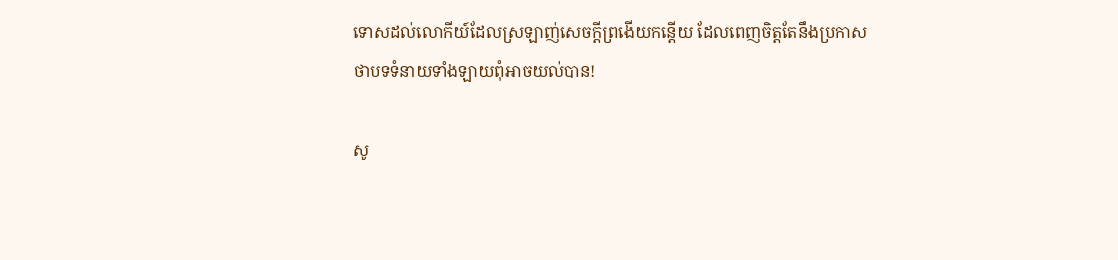ទោសដល់លោកីយ៍ដែលស្រឡាញ់សេចក្តីព្រងើយកន្តើយ ដែលពេញចិត្តតែនឹងប្រកាសថាបទទំនាយទាំងឡាយពុំអាចយល់បាន!

សូ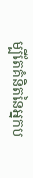ម្បីតែគំនិតនៃអ្នកប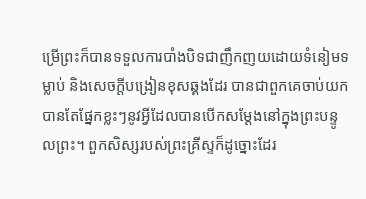ម្រើព្រះក៏បានទទួលការបាំងបិទជាញឹកញយដោយទំនៀមទម្លាប់ និងសេចក្តីបង្រៀនខុសឆ្គងដែរ បានជាពួកគេចាប់យកបានតែផ្នែកខ្លះៗនូវអ្វីដែលបានបើកសម្តែងនៅក្នុងព្រះបន្ទូលព្រះ។ ពួកសិស្សរបស់ព្រះគ្រីស្ទក៏ដូច្នោះដែរ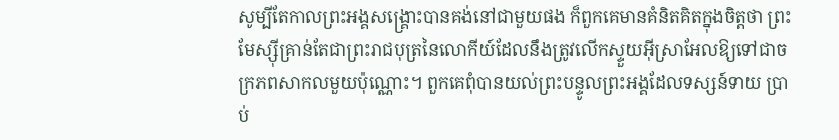សូម្បីតែកាលព្រះអង្គសង្គ្រោះបានគង់នៅជាមួយផង ក៏ពួកគេមានគំនិតគិតក្នុងចិត្តថា ព្រះមែស្ស៊ីគ្រាន់តែជាព្រះរាជបុត្រនៃលោកីយ៍ដែលនឹងត្រូវលើកស្ទួយអ៊ីស្រាអែលឱ្យទៅជាចក្រភពសាកលមួយប៉ុណ្ណោះ។ ពួកគេពុំបានយល់ព្រះបន្ទូលព្រះអង្គដែលទស្សន៍ទាយ ប្រាប់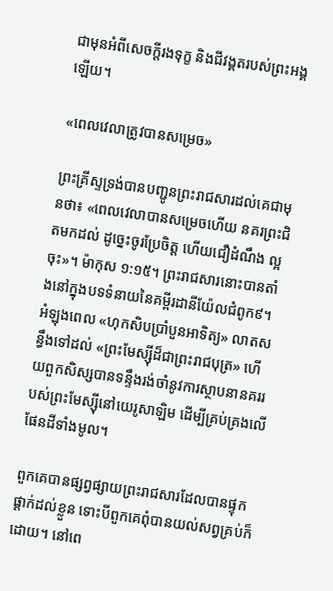ជាមុនអំពីសេចក្តីរងទុក្ខ និងជីវង្គតរបស់ព្រះអង្គឡើយ។

«ពេលវេលាត្រូវបានសម្រេច»

ព្រះគ្រីស្ទទ្រង់បានបញ្ជូនព្រះរាជសារដល់គេជាមុនថា៖ «ពេលវេលាបានសម្រេចហើយ នគរព្រះជិតមកដល់ ដូច្នេះចូរប្រែចិត្ត ហើយជឿដំណឹង ល្អចុះ»។ ម៉ាកុស ១:១៥។ ព្រះរាជសារនោះបានតាំងនៅក្នុងបទទំនាយនៃគម្ពីរដានីយ៉ែលជំពូក៩។ អំឡុងពេល «ហុកសិបប្រាំបួនអាទិត្យ» លាតសន្ធឹងទៅដល់ «ព្រះមែស្ស៊ីដ៏ជាព្រះរាជបុត្រ» ហើយពួកសិស្សបានទន្ទឹងរង់ចាំនូវការស្ថាបនានគររបស់ព្រះមែស្ស៊ីនៅយេរូសាឡិម ដើម្បីគ្រប់គ្រងលើ ផែនដីទាំងមូល។

ពួកគេបានផ្សព្វផ្សាយព្រះរាជសារដែលបានផ្ទុកផ្តាក់ដល់ខ្លួន ទោះបីពួកគេពុំបានយល់សព្វគ្រប់ក៏ដោយ។ នៅពេ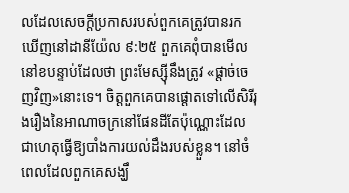លដែលសេចក្តីប្រកាសរបស់ពួកគេត្រូវបានរកឃើញនៅដានីយ៉ែល ៩:២៥ ពួកគេពុំបានមើលនៅខបន្ទាប់ដែលថា ព្រះមែស្ស៊ីនឹងត្រូវ «ផ្តាច់ចេញវិញ»នោះទេ។ ចិត្តពួកគេបានផ្តោតទៅលើសិរីរុងរឿងនៃអាណាចក្រនៅផែនដីតែប៉ុណ្ណោះដែលជាហេតុធ្វើឱ្យបាំងការយល់ដឹងរបស់ខ្លួន។ នៅចំពេលដែលពួកគេសង្ឃឹ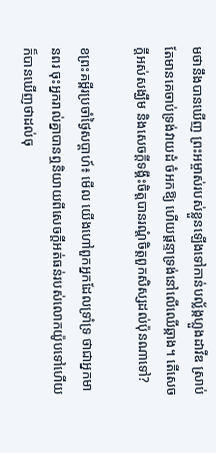មថានឹងបានឃើញ ព្រះអម្ចាស់របស់ខ្លួនឡើងទៅកាន់បល្ល័ង្កហ្លួងដាវីឌ ស្រាប់តែមានគេចាប់ទ្រង់វាយដំ ចំអកឱ្យ ហើយផ្តន្ទាទ្រង់នៅលើឈើឆ្កាង។ តើសេចក្តីអស់សង្ឃឹម និងសេចក្តីទង្គឹះចិត្តបានរណ្តំចិត្តពួកសិស្សដល់ប៉ុនណាទៅ?

ខព្រះគម្ពីរប្រចាំថ្ងៃសប្តាហ៍៖ មើល យើងហៅពួកអ្នកដែលទ្រាំទ្រ ថាជាអ្នកមានពរ ចុះអ្នករាល់គ្នាបានឮនិយាយពីសេចក្តីអត់ធន់របស់លោកយ៉ូបទៅហើយ ក៏បានឃើញថាដល់ចុ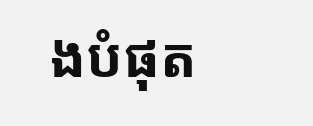ងបំផុត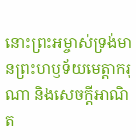នោះព្រះអម្ចាស់ទ្រង់មានព្រះហឫទ័យមេត្តាករុណា និងសេចក្តីអាណិត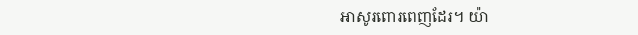អាសូរពោរពេញដែរ។ យ៉ា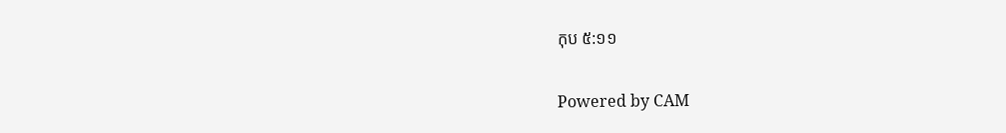កុប ៥:១១

Powered by CAM